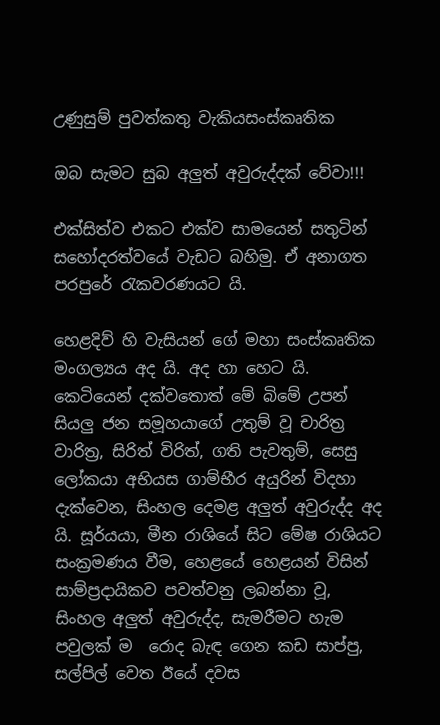උණුසුම් පුවත්කතු වැකියසංස්කෘතික

ඔබ සැමට සුබ අලුත් අවුරුද්දක් වේවා!!!

එක්සිත්ව එකට එක්ව සාමයෙන් සතුටින් සහෝදරත්වයේ වැඩට බහිමු. ඒ අනාගත පරපුරේ රැකවරණයට යි.

හෙළදිව් හි වැසියන් ගේ මහා සංස්කෘතික මංගල්‍යය අද යි. අද හා හෙට යි. කෙටියෙන් දක්වතොත් මේ බිමේ උපන් සියලු ජන සමූහයාගේ උතුම් වූ චාරිත්‍ර වාරිත්‍ර, සිරිත් විරිත්, ගති පැවතුම්, සෙසු ලෝකයා අභියස ගාම්භීර අයුරින් විදහා දැක්වෙන, සිංහල දෙමළ අලුත් අවුරුද්ද අද යි. සූර්යයා, මීන රාශියේ සිට මේෂ රාශියට සංක්‍රමණය වීම, හෙළයේ හෙළයන් විසින් සාම්ප්‍රදායිකව පවත්වනු ලබන්නා වූ, සිංහල අලුත් අවුරුද්ද, සැමරීමට හැම පවුලක් ම  රොද බැඳ ගෙන කඩ සාප්පු, සල්පිල් වෙත ඊයේ දවස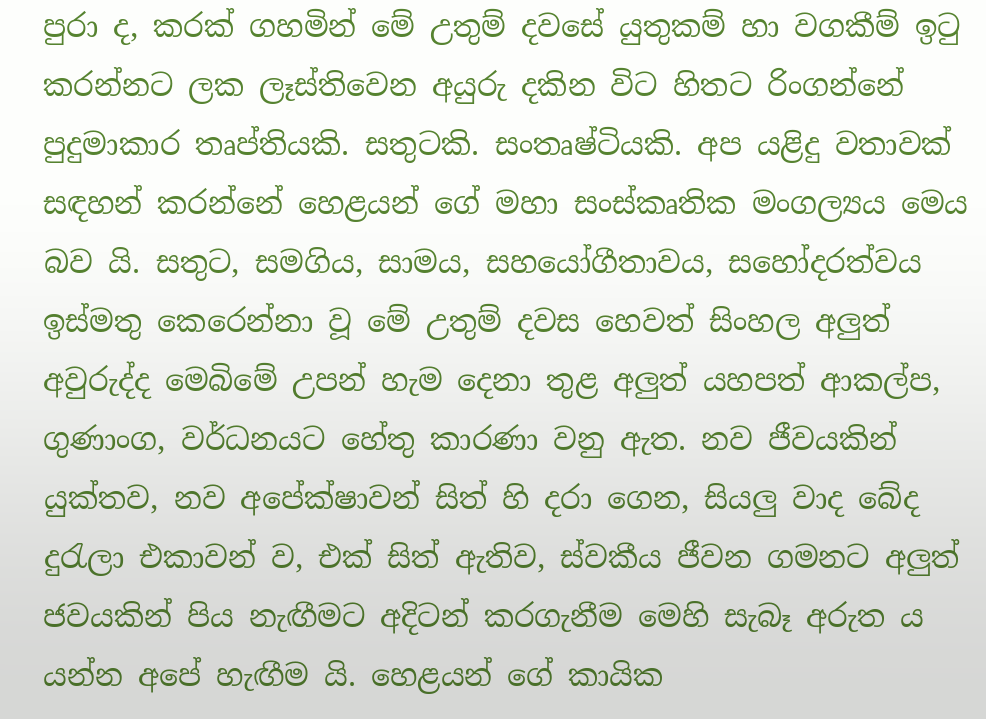පුරා ද, කරක් ගහමින් මේ උතුම් දවසේ යුතුකම් හා වගකීම් ඉටු කරන්නට ලක ලෑස්තිවෙන අයුරු දකින විට හිතට රිංගන්නේ පුදුමාකාර තෘප්තියකි. සතුටකි. සංතෘෂ්ටියකි. අප යළිදු වතාවක් සඳහන් කරන්නේ හෙළයන් ගේ මහා සංස්කෘතික මංගල්‍යය මෙය බව යි. සතුට, සමගිය, සාමය, සහයෝගීතාවය, සහෝදරත්වය ඉස්මතු කෙරෙන්නා වූ මේ උතුම් දවස හෙවත් සිංහල අලුත් අවුරුද්ද මෙබිමේ උපන් හැම දෙනා තුළ අලුත් යහපත් ආකල්ප, ගුණාංග, වර්ධනයට හේතු කාරණා වනු ඇත. නව ජීවයකින් යුක්තව, නව අපේක්ෂාවන් සිත් හි දරා ගෙන, සියලු වාද බේද දුරැලා එකාවන් ව, එක් සිත් ඇතිව, ස්වකීය ජීවන ගමනට අලුත් ජවයකින් පිය නැඟීමට අදිටන් කරගැනීම මෙහි සැබෑ අරුත ය යන්න අපේ හැඟීම යි. හෙළයන් ගේ කායික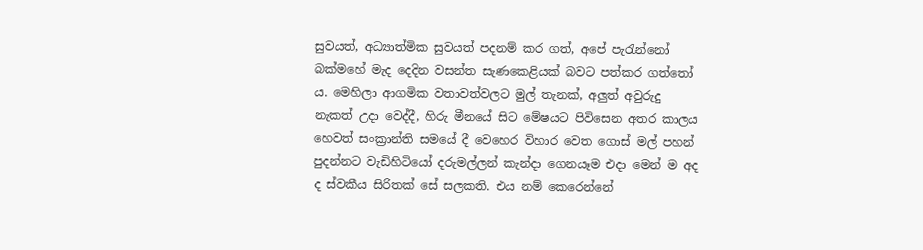සුවයත්, අධ්‍යාත්මික සුවයත් පදනම් කර ගත්, අපේ පැරැන්නෝ බක්මහේ මැද දෙදින වසන්ත සැණකෙළියක් බවට පත්කර ගත්තෝ ය. මෙහිලා ආගමික වතාවත්වලට මුල් තැනක්, අලුත් අවුරුදු නැකත් උදා වෙද්දී, හිරු මීනයේ සිට මේෂයට පිවිසෙන අතර කාලය හෙවත් සංක්‍රාන්ති සමයේ දී වෙහෙර විහාර වෙත ගොස් මල් පහන් පුදන්නට වැඩිහිටියෝ දරුමල්ලන් කැන්දා ගෙනයෑම එදා මෙන් ම අද ද ස්වකීය සිරිතක් සේ සලකති. එය නම් කෙරෙන්නේ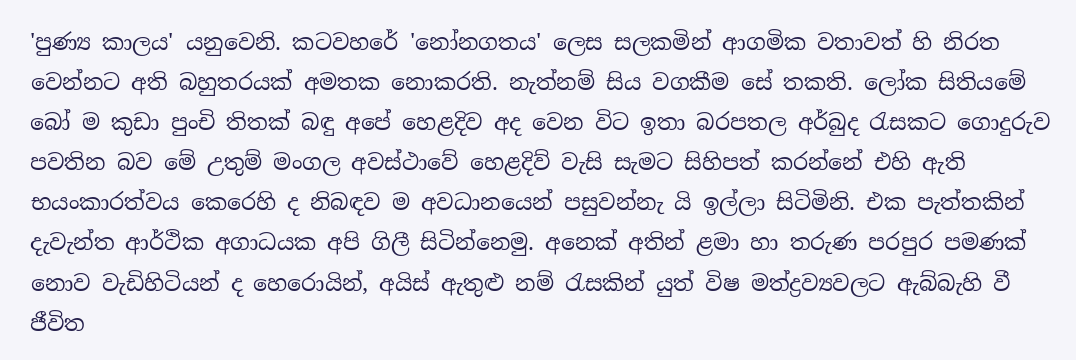'පුණ්‍ය කාලය' යනුවෙනි. කටවහරේ 'නෝනගතය' ලෙස සලකමින් ආගමික වතාවත් හි නිරත වෙන්නට අති බහුතරයක් අමතක නොකරති. නැත්නම් සිය වගකීම සේ තකති. ලෝක සිතියමේ බෝ ම කුඩා පුංචි තිතක් බඳු අපේ හෙළදිව අද වෙන විට ඉතා බරපතල අර්බුද රැසකට ගොදුරුව පවතින බව මේ උතුම් මංගල අවස්ථාවේ හෙළදිව් වැසි සැමට සිහිපත් කරන්නේ එහි ඇති භයංකාරත්වය කෙරෙහි ද නිබඳව ම අවධානයෙන් පසුවන්නැ යි ඉල්ලා සිටිමිනි. එක පැත්තකින් දැවැන්ත ආර්ථික අගාධයක අපි ගිලී සිටින්නෙමු. අනෙක් අතින් ළමා හා තරුණ පරපුර පමණක් නොව වැඩිහිටියන් ද හෙරොයින්, අයිස් ඇතුළු නම් රැසකින් යුත් විෂ මත්ද්‍රව්‍යවලට ඇබ්බැහි වී ජීවිත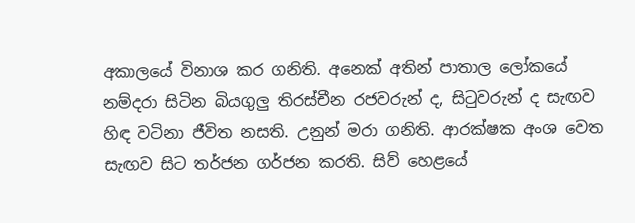අකාලයේ විනාශ කර ගනිති. අනෙක් අතින් පාතාල ලෝකයේ නම්දරා සිටින බියගුලු තිරස්චීන රජවරුන් ද, සිටුවරුන් ද සැඟව හිඳ වටිනා ජීවිත නසති. උනුන් මරා ගනිති. ආරක්ෂක අංශ වෙත සැඟව සිට තර්ජන ගර්ජන කරති. සිව් හෙළයේ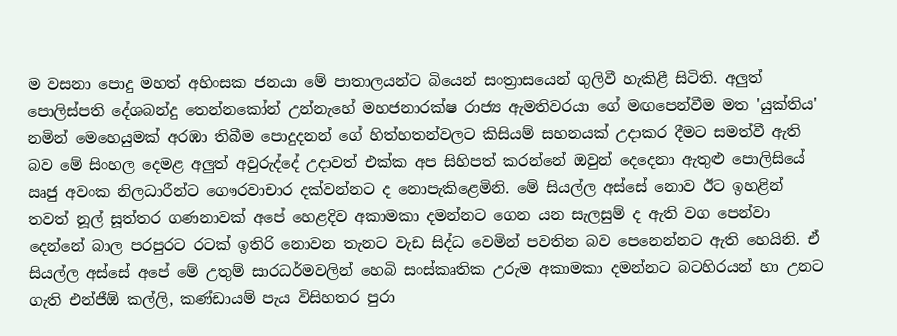ම වසනා පොදු මහත් අහිංසක ජනයා මේ පාතාලයන්ට බියෙන් සංත්‍රාසයෙන් ගුලිවී හැකිළී සිටිති. අලුත් පොලිස්පති දේශබන්දු තෙන්නකෝන් උන්නැහේ මහජනාරක්ෂ රාජ්‍ය ඇමතිවරයා ගේ මඟපෙන්වීම මත 'යුක්තිය' නමින් මෙහෙයුමක් අරඹා තිබීම පොදුදනන් ගේ හිත්හතන්වලට කිසියම් සහනයක් උදාකර දීමට සමත්වී ඇති බව මේ සිංහල දෙමළ අලුත් අවුරුද්දේ උදාවත් එක්ක අප සිහිපත් කරන්නේ ඔවුන් දෙදෙනා ඇතුළු පොලිසියේ ඍජු අවංක නිලධාරීන්ට ගෞරවාචාර දක්වන්නට ද නොපැකිළෙමිනි. මේ සියල්ල අස්සේ නොව ඊට ඉහළින් තවත් නූල් සූත්තර ගණනාවක් අපේ හෙළදිව අකාමකා දමන්නට ගෙන යන සැලසුම් ද ඇති වග පෙන්වා දෙන්නේ බාල පරපුරට රටක් ඉතිරි නොවන තැනට වැඩ සිද්ධ වෙමින් පවතින බව පෙනෙන්නට ඇති හෙයිනි. ඒ සියල්ල අස්සේ අපේ මේ උතුම් සාරධර්මවලින් හෙබි සංස්කෘතික උරුම අකාමකා දමන්නට බටහිරයන් හා උනට ගැති එන්ජීඕ කල්ලි, කණ්ඩායම් පැය විසිහතර පුරා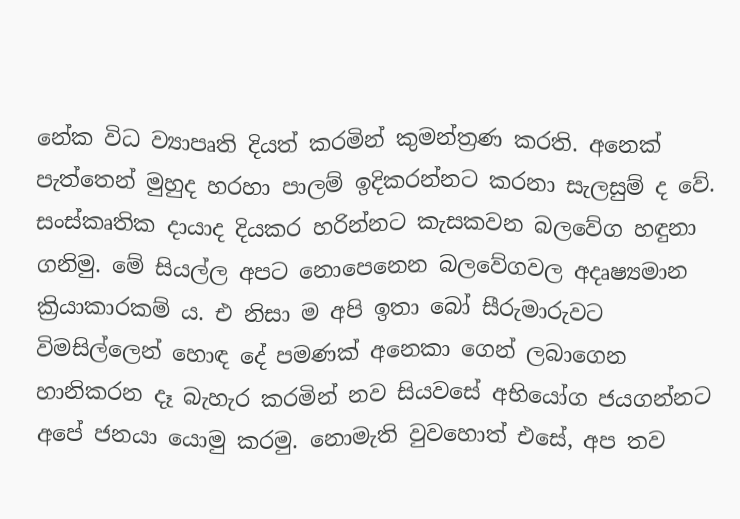නේක විධ ව්‍යාපෘති දියත් කරමින් කුමන්ත්‍රණ කරති. අනෙක් පැත්තෙන් මුහුද හරහා පාලම් ඉදිකරන්නට කරනා සැලසුම් ද වේ. සංස්කෘතික දායාද දියකර හරින්නට කැසකවන බලවේග හඳුනා ගනිමු. මේ සියල්ල අපට නොපෙනෙන බලවේගවල අදෘෂ්‍යමාන ක්‍රියාකාරකම් ය. එ නිසා ම අපි ඉතා බෝ සීරුමාරුවට විමසිල්ලෙන් හොඳ දේ පමණක් අනෙකා ගෙන් ලබාගෙන හානිකරන දෑ බැහැර කරමින් නව සියවසේ අභියෝග ජයගන්නට අපේ ජනයා යොමු කරමු. නොමැති වුවහොත් එසේ, අප තව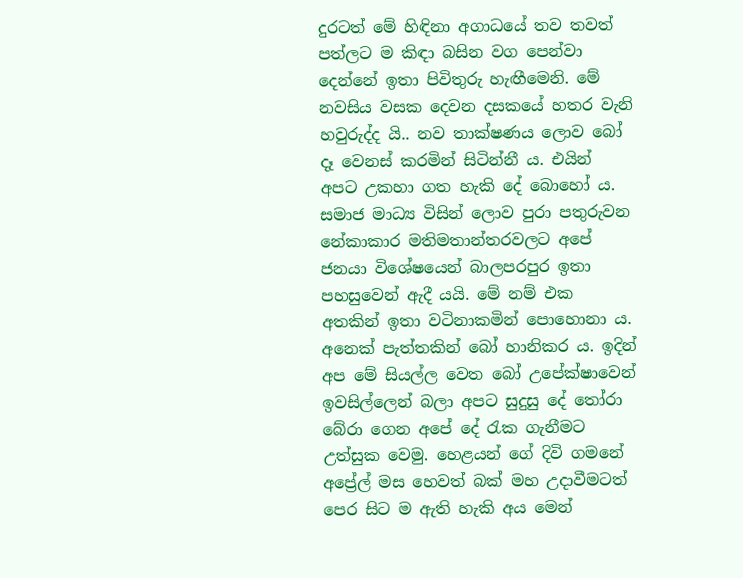දුරටත් මේ හිඳිනා අගාධයේ තව තවත් පත්ලට ම කිඳා බසින වග පෙන්වා දෙන්නේ ඉතා පිවිතුරු හැඟීමෙනි. මේ නවසිය වසක දෙවන දසකයේ හතර වැනි හවුරුද්ද යි.. නව තාක්ෂණය ලොව බෝ දෑ වෙනස් කරමින් සිටින්නී ය. එයින් අපට උකහා ගත හැකි දේ බොහෝ ය. සමාජ මාධ්‍ය විසින් ලොව පුරා පතුරුවන නේකාකාර මතිමතාන්තරවලට අපේ ජනයා විශේෂයෙන් බාලපරපුර ඉතා පහසුවෙන් ඇදී යයි. මේ නම් එක අතකින් ඉතා වටිනාකමින් පොහොනා ය. අනෙක් පැත්තකින් බෝ හානිකර ය. ඉදින් අප මේ සියල්ල වෙත බෝ උපේක්ෂාවෙන් ඉවසිල්ලෙන් බලා අපට සුදුසු දේ තෝරා බේරා ගෙන අපේ දේ රැක ගැනීමට උත්සුක වෙමු. හෙළයන් ගේ දිවි ගමනේ අප්‍රේල් මස හෙවත් බක් මහ උදාවීමටත් පෙර සිට ම ඇති හැකි අය මෙන්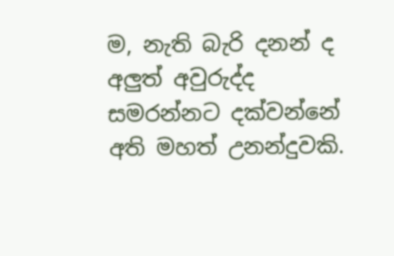ම, නැති බැරි දනන් ද අලුත් අවුරුද්ද සමරන්නට දක්වන්නේ අති මහත් උනන්දුවකි.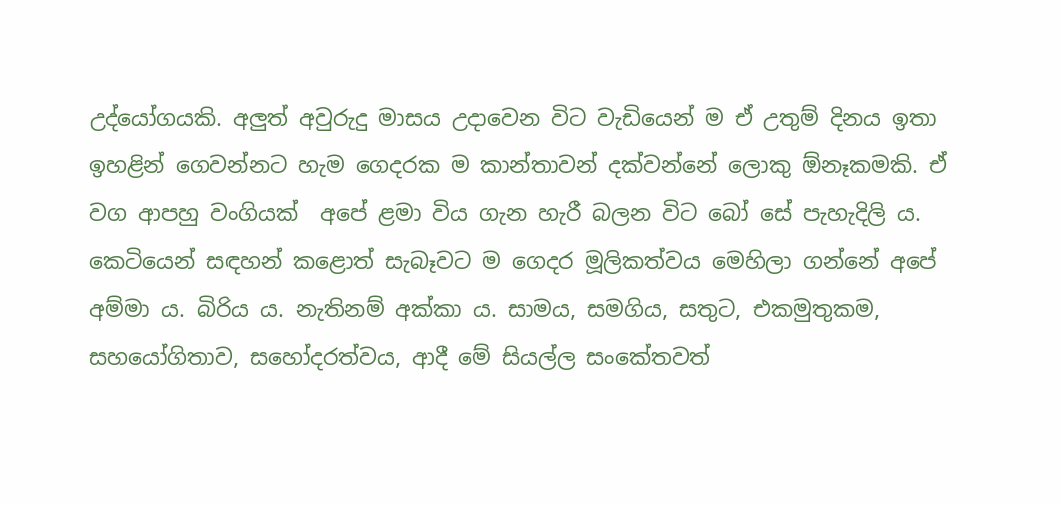උද්යෝගයකි. අලුත් අවුරුදු මාසය උදාවෙන විට වැඩියෙන් ම ඒ උතුම් දිනය ඉතා ඉහළින් ගෙවන්නට හැම ගෙදරක ම කාන්තාවන් දක්වන්නේ ලොකු ඕනෑකමකි. ඒ වග ආපහු වංගියක්  අපේ ළමා විය ගැන හැරී බලන විට බෝ සේ පැහැදිලි ය. කෙටියෙන් සඳහන් කළොත් සැබෑවට ම ගෙදර මූලිකත්වය මෙහිලා ගන්නේ අපේ අම්මා ය. බිරිය ය. නැතිනම් අක්කා ය. සාමය, සමගිය, සතුට, එකමුතුකම, සහයෝගිතාව, සහෝදරත්වය, ආදී මේ සියල්ල සංකේතවත්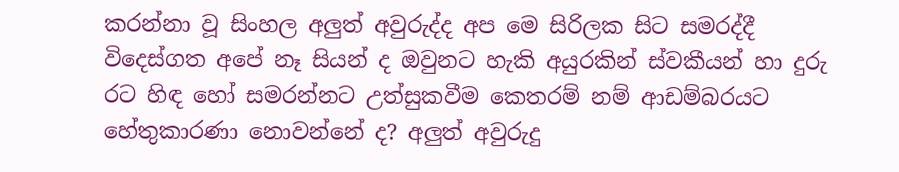කරන්නා වූ සිංහල අලුත් අවුරුද්ද අප මෙ සිරිලක සිට සමරද්දී විදෙස්ගත අපේ නෑ සියන් ද ඔවුනට හැකි අයුරකින් ස්වකීයන් හා දුරු රට හිඳ හෝ සමරන්නට උත්සුකවීම කෙතරම් නම් ආඩම්බරයට හේතුකාරණා නොවන්නේ ද? අලුත් අවුරුදු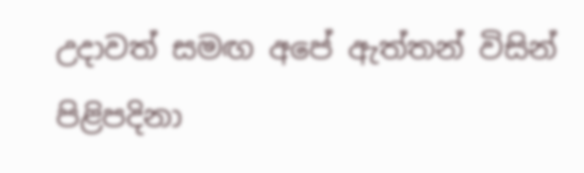උදාවත් සමඟ අපේ ඇත්තන් විසින් පිළිපදිනා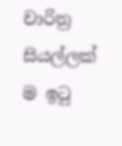චාරිත්‍ර සියල්ලක් ම ඉටු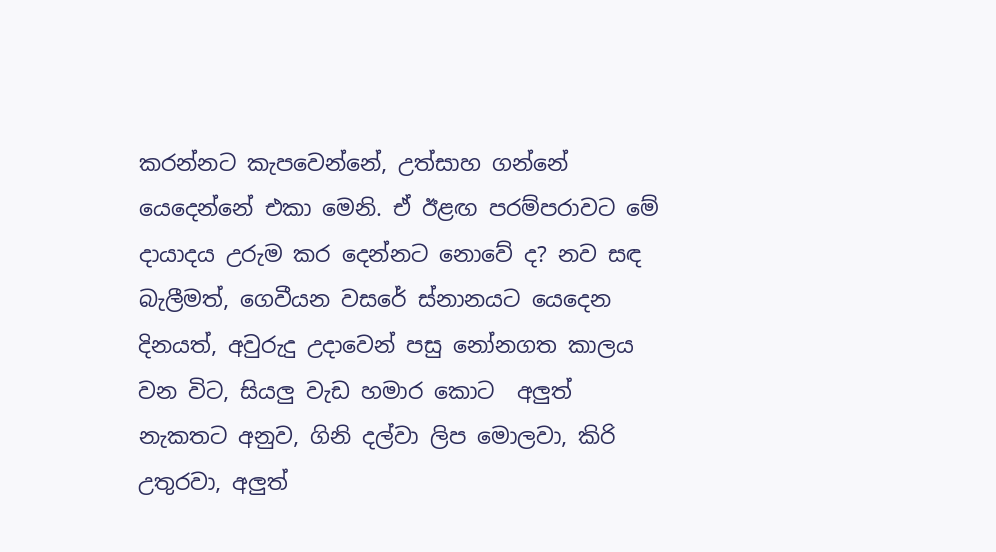කරන්නට කැපවෙන්නේ, උත්සාහ ගන්නේ යෙදෙන්නේ එකා මෙනි. ඒ ඊළඟ පරම්පරාවට මේ දායාදය උරුම කර දෙන්නට නොවේ ද? නව සඳ බැලීමත්, ගෙවීයන වසරේ ස්නානයට යෙදෙන දිනයත්, අවුරුදු උදාවෙන් පසු නෝනගත කාලය වන විට, සියලු වැඩ හමාර කොට  අලුත් නැකතට අනුව, ගිනි දල්වා ලිප මොලවා, කිරි උතුරවා, අලුත්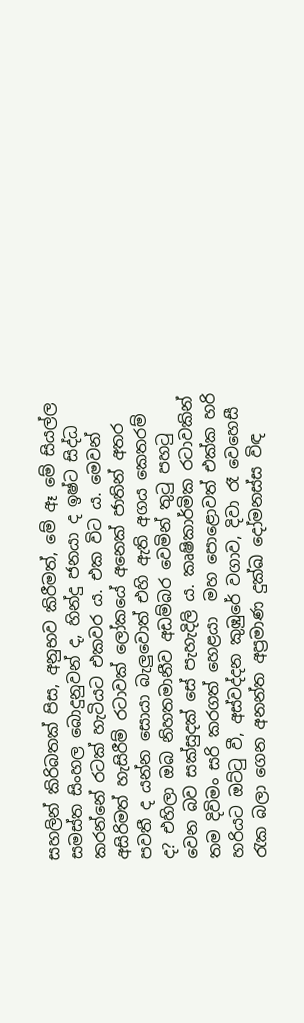සහලින් කිරිබතක් පිස, අනුභව කිරීමත්, මේ ඈ මේ සියල්ල සමස්ත සිංහල බොදුනුවන් ද, හින්දු ජනයා ද ඉෂ්ට සිද්ධ කරන්නේ රටක් හැටියට එකවර ය. එක විට ය. මෙවන් අසිරිමත් හැසිරීම් රටාවක් ලෝකයේ අනෙක් ජාතින් අතර පවතී ද යන්න සොයා බැලුවොත් එහි ඇති අගය කෙතරම් ද? එහිලා ඔබ නිහතමානීව අඩම්බර වෙමින් තුටු පහටු වෙන බව සක්සුදක් සේ පැහැදිලි ය. කෘෂිකාර්මික රටාවකින් තම දිවිමං සරි කරගත් හෙළයා  මහ පොළොවත් එක්ක හරි හරියට ඔට්ටු වී, අස්වද්දන කුඹුරේ වගාව, දිවා රෑ වෙහෙසී රැක බලා ගෙන අනන්ත අප්‍රමාණ දුක්ඛ දෝමනස්ස විඳ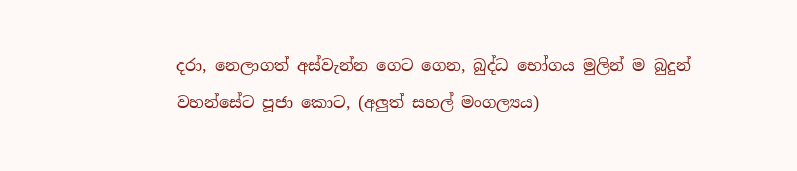දරා, නෙලාගත් අස්වැන්න ගෙට ගෙන, බුද්ධ භෝගය මුලින් ම බුදුන් වහන්සේට පූජා කොට, (අලුත් සහල් මංගල්‍යය)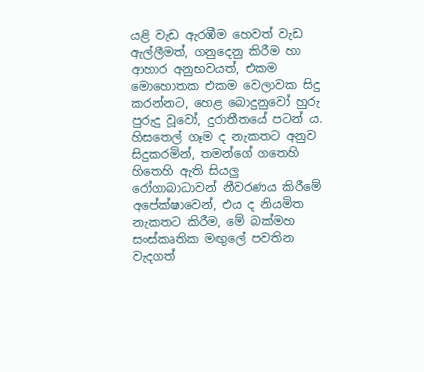යළි වැඩ ඇරඹීම හෙවත් වැඩ ඇල්ලීමත්, ගනුදෙනු කිරීම හා ආහාර අනුභවයත්, එකම මොහොතක එකම වෙලාවක සිදු කරන්නට, හෙළ බොදුනුවෝ හුරු පුරුදු වූවෝ, දුරාතීතයේ පටන් ය. හිසතෙල් ගෑම ද නැකතට අනුව සිදුකරමින්, තමන්ගේ ගතෙහි හිතෙහි ඇති සියලු රෝගාබාධාවන් නීවරණය කිරීමේ අපේක්ෂාවෙන්, එය ද නියමිත නැකතට කිරීම, මේ බක්මහ සංස්කෘතික මඟුලේ පවතින වැදගත්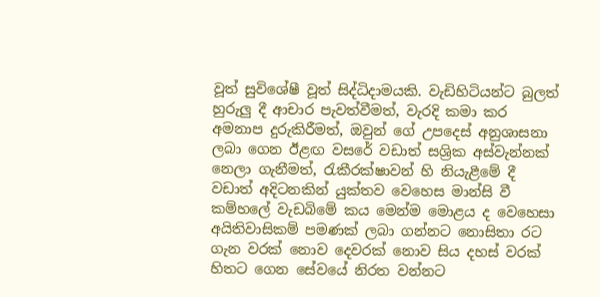වූත් සුවිශේෂී වූත් සිද්ධිදාමයකි. වැඩිහිටියන්ට බුලත් හුරුලු දී ආචාර පැවත්වීමත්, වැරදි කමා කර අමනාප දුරුකිරීමත්, ඔවුන් ගේ උපදෙස් අනුශාසනා ලබා ගෙන ඊළඟ වසරේ වඩාත් සශ්‍රික අස්වැන්නක් නෙලා ගැනීමත්, රැකීරක්ෂාවන් හි නියැළීමේ දී වඩාත් අදිටනකින් යුක්තව වෙහෙස මාන්සි වී කම්හලේ වැඩබිමේ කය මෙන්ම මොළය ද වෙහෙසා අයිතිවාසිකම් පමණක් ලබා ගන්නට නොසිතා රට ගැන වරක් නොව දෙවරක් නොව සිය දහස් වරක් හිතට ගෙන සේවයේ නිරත වන්නට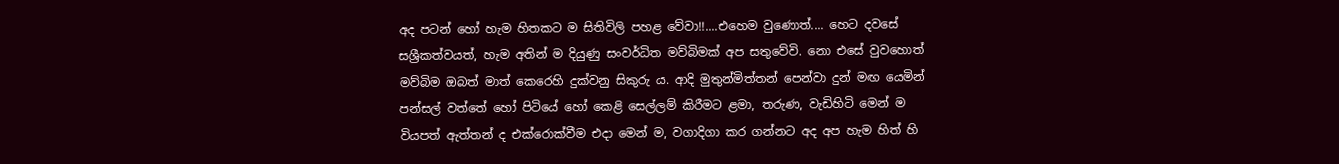අද පටන් හෝ හැම හිතකට ම සිතිවිලි පහළ වේවා!!....එහෙම වුණොත්.... හෙට දවසේ සශ්‍රීකත්වයත්, හැම අතින් ම දියුණු සංවර්ධිත මව්බිමක් අප සතුවේවි. නො එසේ වුවහොත් මව්බිම ඔබත් මාත් කෙරෙහි දුක්වනු සිකුරු ය. ආදි මුතුන්මිත්තන් පෙන්වා දුන් මඟ යෙමින් පන්සල් වත්තේ හෝ පිටියේ හෝ කෙළි සෙල්ලම් කිරීමට ළමා, තරුණ, වැඩිහිටි මෙන් ම වියපත් ඇත්තන් ද එක්රොක්වීම එදා මෙන් ම, වගාදිගා කර ගන්නට අද අප හැම හිත් හි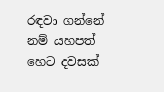රඳවා ගන්නේ නම් යහපත් හෙට දවසක්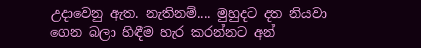උදාවෙනු ඇත. නැතිනම්.... මුහුදට දත නියවා ගෙන බලා හිඳීම හැර කරන්නට අන්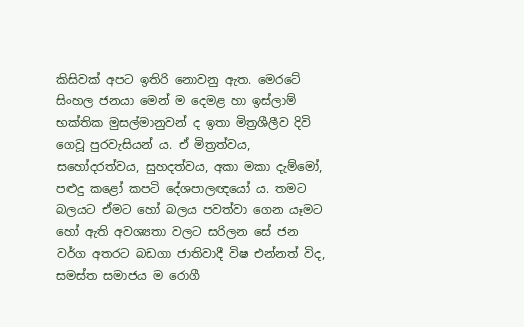කිසිවක් අපට ඉතිරි නොවනු ඇත. මෙරටේ සිංහල ජනයා මෙන් ම දෙමළ හා ඉස්ලාම් භක්තික මුසල්මානුවන් ද ඉතා මිත්‍රශීලීව දිවි ගෙවූ පුරවැසියන් ය. ඒ මිත්‍රත්වය, සහෝදරත්වය, සුහදත්වය, අකා මකා දැම්මෝ, පළුදු කළෝ කපටි දේශපාලඥයෝ ය. තමට බලයට ඒමට හෝ බලය පවත්වා ගෙන යෑමට හෝ ඇති අවශ්‍යතා වලට සරිලන සේ ජන වර්ග අතරට ‌බඩගා ජාතිවාදී විෂ එන්නත් විද, සමස්ත සමාජය ම රොගී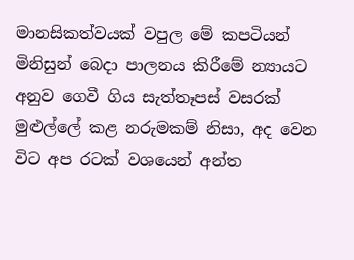මානසිකත්වයක් වපුල මේ කපටියන් මිනිසුන් බෙදා පාලනය කිරීමේ න්‍යායට අනුව ගෙවී ගිය සැත්තෑපස් වසරක් මුළුල්ලේ කළ නරුමකම් නිසා, අද වෙන විට අප රටක් වශයෙන් අන්ත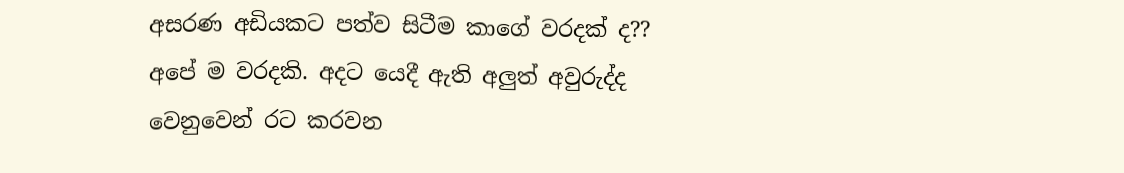අසරණ අඩියකට පත්ව සිටීම කාගේ වරදක් ද?? අපේ ම වරදකි. අදට යෙදී ඇති අලුත් අවුරුද්ද වෙනුවෙන් රට කරවන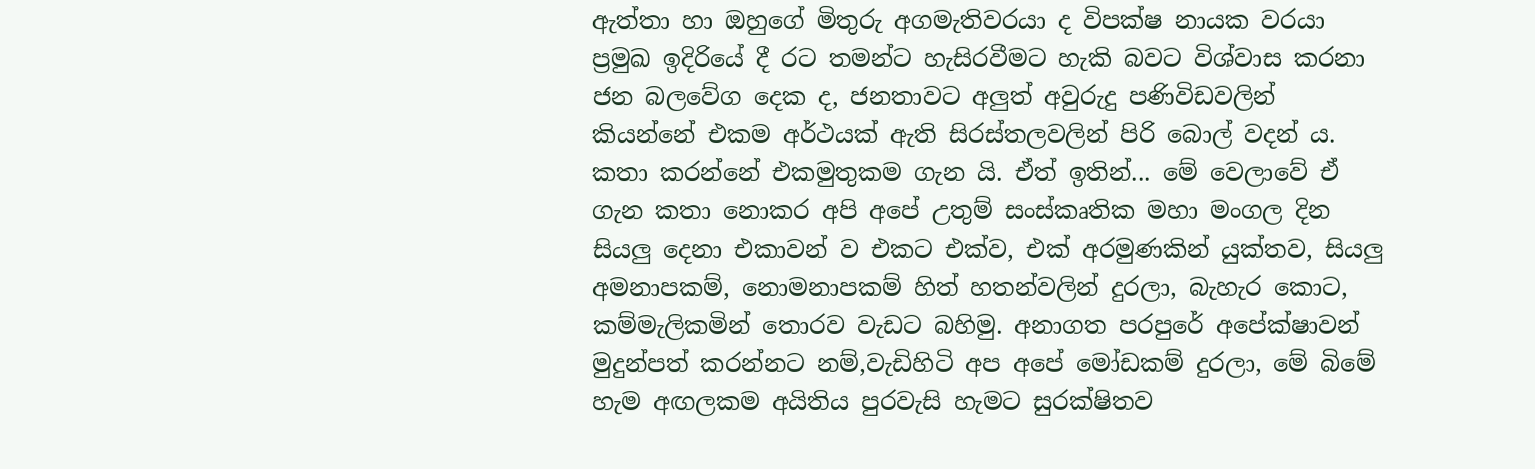ඇත්තා හා ඔහුගේ මිතුරු අගමැතිවරයා ද විපක්ෂ නායක වරයා ප්‍රමුඛ ඉදිරියේ දී රට තමන්ට හැසිරවීමට හැකි බවට විශ්වාස කරනා ජන බලවේග දෙක ද, ජනතාවට අලුත් අවුරු‍දු පණිවිඩවලින් කියන්නේ එකම අර්ථයක් ඇති සිරස්තලවලින් පිරි බොල් වදන් ය. කතා කරන්නේ එකමුතුකම ගැන යි. ඒත් ඉතින්... මේ වෙලාවේ ඒ ගැන කතා නොකර අපි අපේ උතුම් සංස්කෘතික මහා මංගල දින සියලු දෙනා එකාවන් ව එකට එක්ව, එක් අරමුණකින් යුක්තව, සියලු අමනාපකම්, නොමනාපකම් හිත් හතන්වලින් දුරලා, බැහැර කොට, කම්මැලිකමින් තොරව වැඩට බහිමු. අනාගත පරපුරේ අපේක්ෂාවන් මුදුන්පත් කරන්නට නම්,වැඩිහිටි අප අපේ මෝඩකම් දුරලා, මේ බිමේ හැම අඟලකම අයිතිය පුරවැසි හැමට සුරක්ෂිතව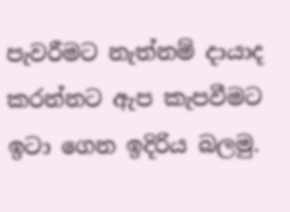පැවරීමට නැත්නම් දායාද කරන්නට ඇප කැපවීමට ඉටා ගෙන ඉදිරිය බලමු.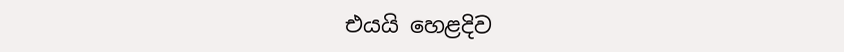එයයි හෙළදිව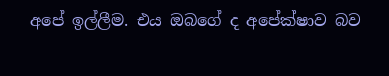අපේ ඉල්ලීම. එය ඔබගේ ද අපේක්ෂාව බව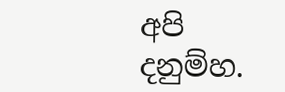අපි දනුම්හ.